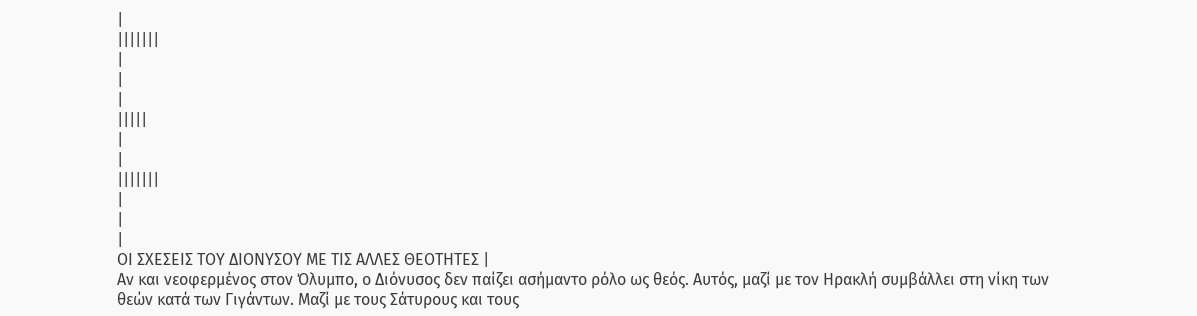|
|||||||
|
|
|
|||||
|
|
|||||||
|
|
|
ΟΙ ΣΧΕΣΕΙΣ ΤΟΥ ΔΙΟΝΥΣΟΥ ΜΕ ΤΙΣ ΑΛΛΕΣ ΘΕΟΤΗΤΕΣ |
Αν και νεοφερμένος στον Όλυμπο, ο Διόνυσος δεν παίζει ασήμαντο ρόλο ως θεός. Αυτός, μαζί με τον Ηρακλή συμβάλλει στη νίκη των
θεών κατά των Γιγάντων. Μαζί με τους Σάτυρους και τους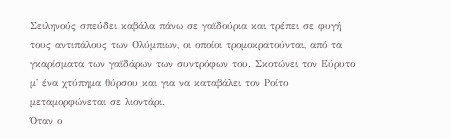Σειληνούς σπεύδει καβάλα πάνω σε γαϊδούρια και τρέπει σε φυγή τους αντιπάλους των Ολύμπιων, οι οποίοι τρομοκρατούνται, από τα γκαρίσματα των γαϊδάρων των συντρόφων του. Σκοτώνει τον Εύρυτο μ' ένα χτύπημα θύρσου και για να καταβάλει τον Ροίτο μεταμορφώνεται σε λιοντάρι.
Όταν ο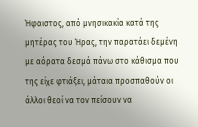Ήφαιστος, από μνησικακία κατά της μητέρας του Ήρας, την παρατάει δεμένη με αόρατα δεσμά πάνω στο κάθισμα που της είχε φτιάξει, μάταια προσπαθούν οι άλλοι θεοί να τον πείσουν να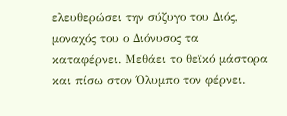ελευθερώσει την σύζυγο του Διός, μοναχός του ο Διόνυσος τα καταφέρνει. Μεθάει το θεϊκό μάστορα και πίσω στον Όλυμπο τον φέρνει.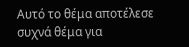Αυτό το θέμα αποτέλεσε συχνά θέμα για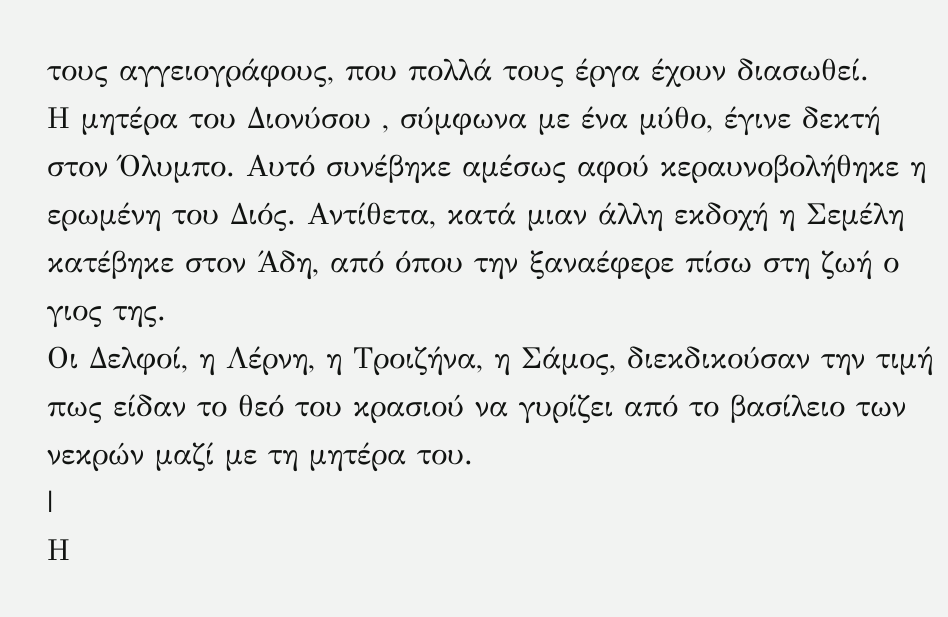τους αγγειογράφους, που πολλά τους έργα έχουν διασωθεί.
Η μητέρα του Διονύσου , σύμφωνα με ένα μύθο, έγινε δεκτή στον Όλυμπο. Αυτό συνέβηκε αμέσως αφού κεραυνοβολήθηκε η ερωμένη του Διός. Αντίθετα, κατά μιαν άλλη εκδοχή η Σεμέλη κατέβηκε στον Άδη, από όπου την ξαναέφερε πίσω στη ζωή ο γιος της.
Οι Δελφοί, η Λέρνη, η Τροιζήνα, η Σάμος, διεκδικούσαν την τιμή πως είδαν το θεό του κρασιού να γυρίζει από το βασίλειο των νεκρών μαζί με τη μητέρα του.
|
Η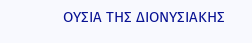ΟΥΣΙΑ ΤΗΣ ΔΙΟΝΥΣΙΑΚΗΣ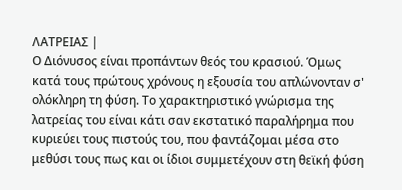ΛΑΤΡΕΙΑΣ |
Ο Διόνυσος είναι προπάντων θεός του κρασιού. Όμως κατά τους πρώτους χρόνους η εξουσία του απλώνονταν σ' ολόκληρη τη φύση. Το χαρακτηριστικό γνώρισμα της λατρείας του είναι κάτι σαν εκστατικό παραλήρημα που κυριεύει τους πιστούς του, που φαντάζομαι μέσα στο μεθύσι τους πως και οι ίδιοι συμμετέχουν στη θεϊκή φύση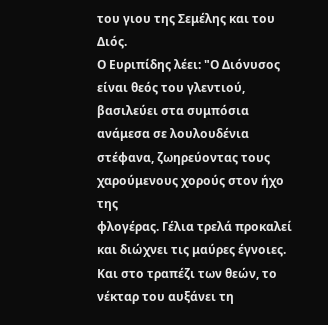του γιου της Σεμέλης και του Διός.
Ο Ευριπίδης λέει: "Ο Διόνυσος είναι θεός του γλεντιού, βασιλεύει στα συμπόσια ανάμεσα σε λουλουδένια στέφανα, ζωηρεύοντας τους χαρούμενους χορούς στον ήχο της
φλογέρας. Γέλια τρελά προκαλεί και διώχνει τις μαύρες έγνοιες. Και στο τραπέζι των θεών, το νέκταρ του αυξάνει τη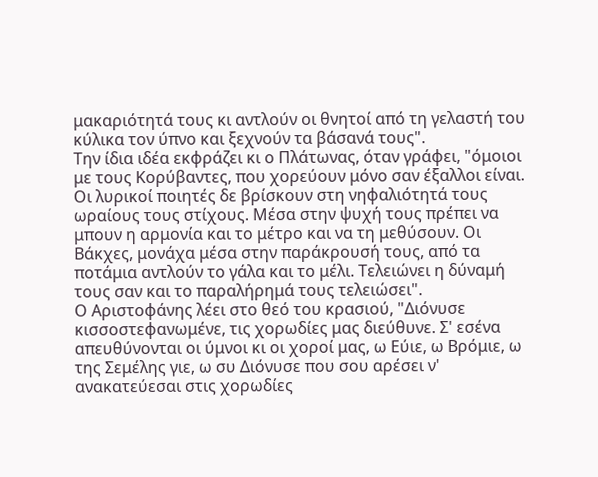μακαριότητά τους κι αντλούν οι θνητοί από τη γελαστή του κύλικα τον ύπνο και ξεχνούν τα βάσανά τους".
Την ίδια ιδέα εκφράζει κι ο Πλάτωνας, όταν γράφει, "όμοιοι με τους Κορύβαντες, που χορεύουν μόνο σαν έξαλλοι είναι. Οι λυρικοί ποιητές δε βρίσκουν στη νηφαλιότητά τους ωραίους τους στίχους. Μέσα στην ψυχή τους πρέπει να μπουν η αρμονία και το μέτρο και να τη μεθύσουν. Οι Βάκχες, μονάχα μέσα στην παράκρουσή τους, από τα ποτάμια αντλούν το γάλα και το μέλι. Τελειώνει η δύναμή τους σαν και το παραλήρημά τους τελειώσει".
Ο Αριστοφάνης λέει στο θεό του κρασιού, "Διόνυσε κισσοστεφανωμένε, τις χορωδίες μας διεύθυνε. Σ' εσένα απευθύνονται οι ύμνοι κι οι χοροί μας, ω Εύιε, ω Βρόμιε, ω της Σεμέλης γιε, ω συ Διόνυσε που σου αρέσει ν' ανακατεύεσαι στις χορωδίες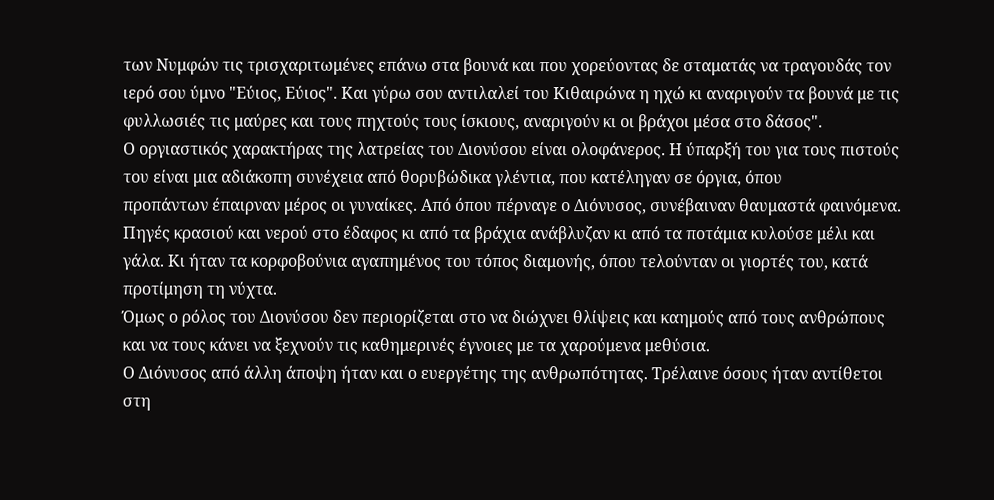των Νυμφών τις τρισχαριτωμένες επάνω στα βουνά και που χορεύοντας δε σταματάς να τραγουδάς τον ιερό σου ύμνο "Εύιος, Εύιος". Και γύρω σου αντιλαλεί του Κιθαιρώνα η ηχώ κι αναριγούν τα βουνά με τις φυλλωσιές τις μαύρες και τους πηχτούς τους ίσκιους, αναριγούν κι οι βράχοι μέσα στο δάσος".
Ο οργιαστικός χαρακτήρας της λατρείας του Διονύσου είναι ολοφάνερος. Η ύπαρξή του για τους πιστούς του είναι μια αδιάκοπη συνέχεια από θορυβώδικα γλέντια, που κατέληγαν σε όργια, όπου
προπάντων έπαιρναν μέρος οι γυναίκες. Από όπου πέρναγε ο Διόνυσος, συνέβαιναν θαυμαστά φαινόμενα. Πηγές κρασιού και νερού στο έδαφος κι από τα βράχια ανάβλυζαν κι από τα ποτάμια κυλούσε μέλι και γάλα. Κι ήταν τα κορφοβούνια αγαπημένος του τόπος διαμονής, όπου τελούνταν οι γιορτές του, κατά προτίμηση τη νύχτα.
Όμως ο ρόλος του Διονύσου δεν περιορίζεται στο να διώχνει θλίψεις και καημούς από τους ανθρώπους και να τους κάνει να ξεχνούν τις καθημερινές έγνοιες με τα χαρούμενα μεθύσια.
Ο Διόνυσος από άλλη άποψη ήταν και ο ευεργέτης της ανθρωπότητας. Τρέλαινε όσους ήταν αντίθετοι στη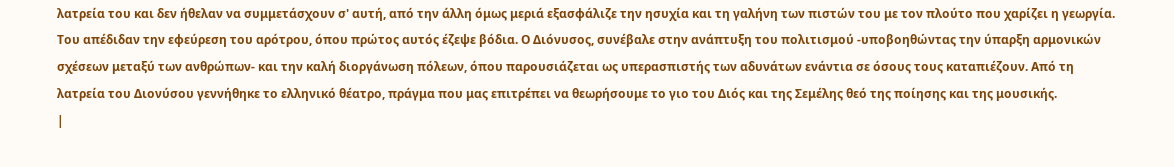λατρεία του και δεν ήθελαν να συμμετάσχουν σ' αυτή, από την άλλη όμως μεριά εξασφάλιζε την ησυχία και τη γαλήνη των πιστών του με τον πλούτο που χαρίζει η γεωργία.
Του απέδιδαν την εφεύρεση του αρότρου, όπου πρώτος αυτός έζεψε βόδια. Ο Διόνυσος, συνέβαλε στην ανάπτυξη του πολιτισμού -υποβοηθώντας την ύπαρξη αρμονικών σχέσεων μεταξύ των ανθρώπων- και την καλή διοργάνωση πόλεων, όπου παρουσιάζεται ως υπερασπιστής των αδυνάτων ενάντια σε όσους τους καταπιέζουν. Από τη λατρεία του Διονύσου γεννήθηκε το ελληνικό θέατρο, πράγμα που μας επιτρέπει να θεωρήσουμε το γιο του Διός και της Σεμέλης θεό της ποίησης και της μουσικής.
|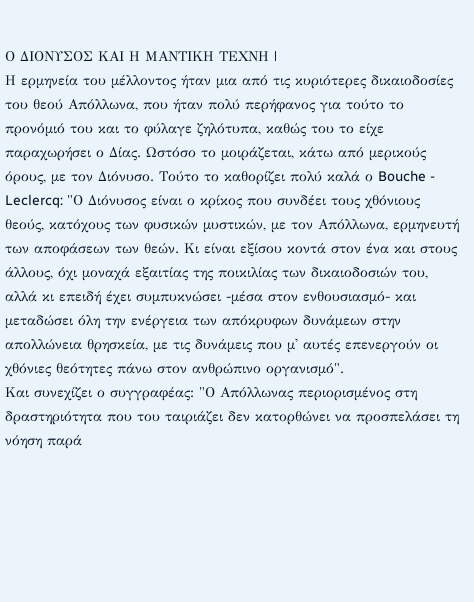Ο ΔΙΟΝΥΣΟΣ ΚΑΙ Η ΜΑΝΤΙΚΗ ΤΕΧΝΗ |
Η ερμηνεία του μέλλοντος ήταν μια από τις κυριότερες δικαιοδοσίες του θεού Απόλλωνα, που ήταν πολύ περήφανος για τούτο το προνόμιό του και το φύλαγε ζηλότυπα, καθώς του το είχε παραχωρήσει ο Δίας. Ωστόσο το μοιράζεται, κάτω από μερικούς όρους, με τον Διόνυσο. Τούτο το καθορίζει πολύ καλά ο Bouche - Leclercq: "Ο Διόνυσος είναι ο κρίκος που συνδέει τους χθόνιους θεούς, κατόχους των φυσικών μυστικών, με τον Απόλλωνα, ερμηνευτή των αποφάσεων των θεών. Κι είναι εξίσου κοντά στον ένα και στους άλλους, όχι μοναχά εξαιτίας της ποικιλίας των δικαιοδοσιών του, αλλά κι επειδή έχει συμπυκνώσει -μέσα στον ενθουσιασμό- και μεταδώσει όλη την ενέργεια των απόκρυφων δυνάμεων στην απολλώνεια θρησκεία, με τις δυνάμεις που μ' αυτές επενεργούν οι χθόνιες θεότητες πάνω στον ανθρώπινο οργανισμό".
Και συνεχίζει ο συγγραφέας: "Ο Απόλλωνας περιορισμένος στη δραστηριότητα που του ταιριάζει δεν κατορθώνει να προσπελάσει τη νόηση παρά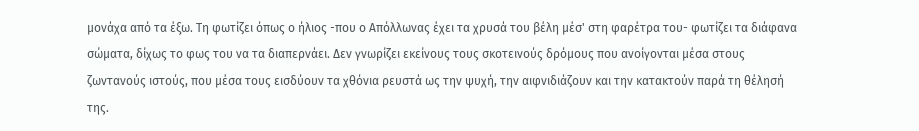μονάχα από τα έξω. Τη φωτίζει όπως ο ήλιος -που ο Απόλλωνας έχει τα χρυσά του βέλη μέσ' στη φαρέτρα του- φωτίζει τα διάφανα σώματα, δίχως το φως του να τα διαπερνάει. Δεν γνωρίζει εκείνους τους σκοτεινούς δρόμους που ανοίγονται μέσα στους ζωντανούς ιστούς, που μέσα τους εισδύουν τα χθόνια ρευστά ως την ψυχή, την αιφνιδιάζουν και την κατακτούν παρά τη θέλησή της.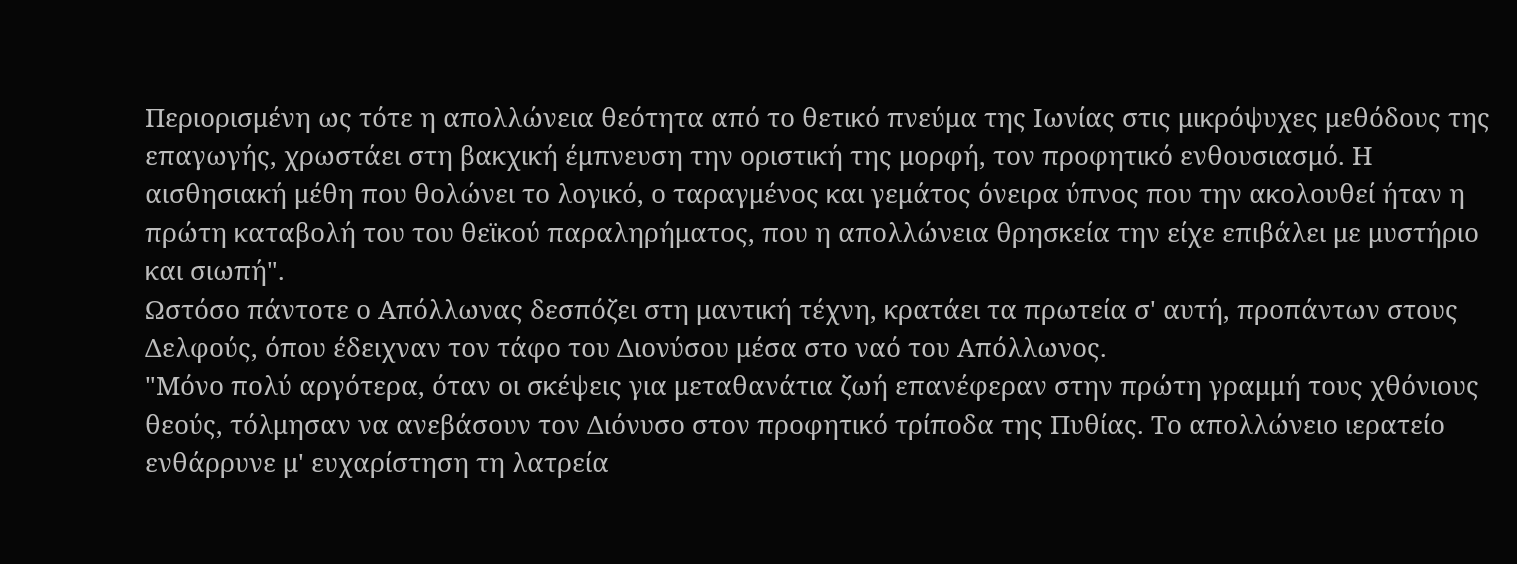Περιορισμένη ως τότε η απολλώνεια θεότητα από το θετικό πνεύμα της Ιωνίας στις μικρόψυχες μεθόδους της επαγωγής, χρωστάει στη βακχική έμπνευση την οριστική της μορφή, τον προφητικό ενθουσιασμό. Η αισθησιακή μέθη που θολώνει το λογικό, ο ταραγμένος και γεμάτος όνειρα ύπνος που την ακολουθεί ήταν η πρώτη καταβολή του του θεϊκού παραληρήματος, που η απολλώνεια θρησκεία την είχε επιβάλει με μυστήριο και σιωπή".
Ωστόσο πάντοτε ο Απόλλωνας δεσπόζει στη μαντική τέχνη, κρατάει τα πρωτεία σ' αυτή, προπάντων στους Δελφούς, όπου έδειχναν τον τάφο του Διονύσου μέσα στο ναό του Απόλλωνος.
"Μόνο πολύ αργότερα, όταν οι σκέψεις για μεταθανάτια ζωή επανέφεραν στην πρώτη γραμμή τους χθόνιους θεούς, τόλμησαν να ανεβάσουν τον Διόνυσο στον προφητικό τρίποδα της Πυθίας. Το απολλώνειο ιερατείο ενθάρρυνε μ' ευχαρίστηση τη λατρεία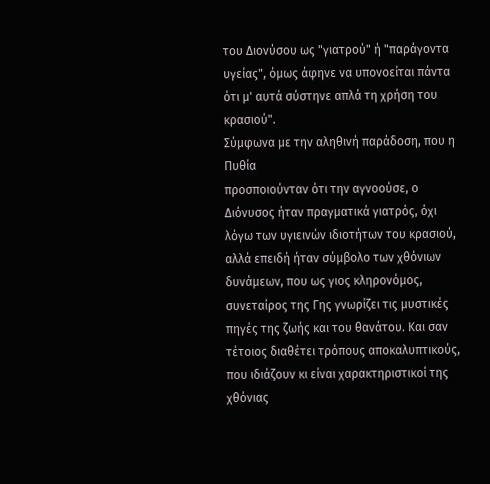του Διονύσου ως "γιατρού" ή "παράγοντα υγείας", όμως άφηνε να υπονοείται πάντα ότι μ' αυτά σύστηνε απλά τη χρήση του κρασιού".
Σύμφωνα με την αληθινή παράδοση, που η Πυθία
προσποιούνταν ότι την αγνοούσε, ο Διόνυσος ήταν πραγματικά γιατρός, όχι λόγω των υγιεινών ιδιοτήτων του κρασιού, αλλά επειδή ήταν σύμβολο των χθόνιων δυνάμεων, που ως γιος κληρονόμος, συνεταίρος της Γης γνωρίζει τις μυστικές πηγές της ζωής και του θανάτου. Και σαν τέτοιος διαθέτει τρόπους αποκαλυπτικούς, που ιδιάζουν κι είναι χαρακτηριστικοί της χθόνιας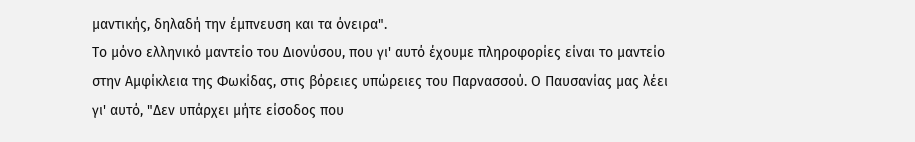μαντικής, δηλαδή την έμπνευση και τα όνειρα".
Το μόνο ελληνικό μαντείο του Διονύσου, που γι' αυτό έχουμε πληροφορίες είναι το μαντείο στην Αμφίκλεια της Φωκίδας, στις βόρειες υπώρειες του Παρνασσού. Ο Παυσανίας μας λέει γι' αυτό, "Δεν υπάρχει μήτε είσοδος που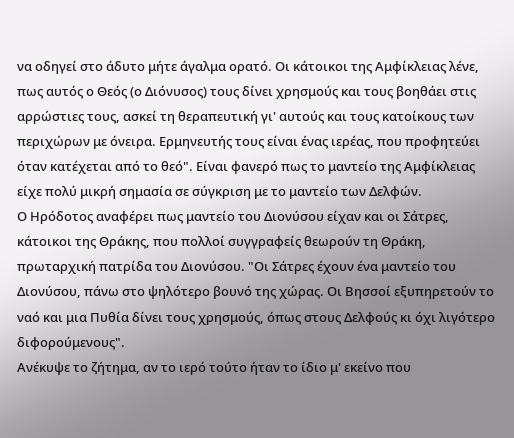να οδηγεί στο άδυτο μήτε άγαλμα ορατό. Οι κάτοικοι της Αμφίκλειας λένε, πως αυτός ο Θεός (ο Διόνυσος) τους δίνει χρησμούς και τους βοηθάει στις αρρώστιες τους, ασκεί τη θεραπευτική γι' αυτούς και τους κατοίκους των περιχώρων με όνειρα. Ερμηνευτής τους είναι ένας ιερέας, που προφητεύει όταν κατέχεται από το θεό". Είναι φανερό πως το μαντείο της Αμφίκλειας είχε πολύ μικρή σημασία σε σύγκριση με το μαντείο των Δελφών.
Ο Ηρόδοτος αναφέρει πως μαντείο του Διονύσου είχαν και οι Σάτρες, κάτοικοι της Θράκης, που πολλοί συγγραφείς θεωρούν τη Θράκη, πρωταρχική πατρίδα του Διονύσου. "Οι Σάτρες έχουν ένα μαντείο του Διονύσου, πάνω στο ψηλότερο βουνό της χώρας. Οι Βησσοί εξυπηρετούν το ναό και μια Πυθία δίνει τους χρησμούς, όπως στους Δελφούς κι όχι λιγότερο διφορούμενους".
Ανέκυψε το ζήτημα, αν το ιερό τούτο ήταν το ίδιο μ' εκείνο που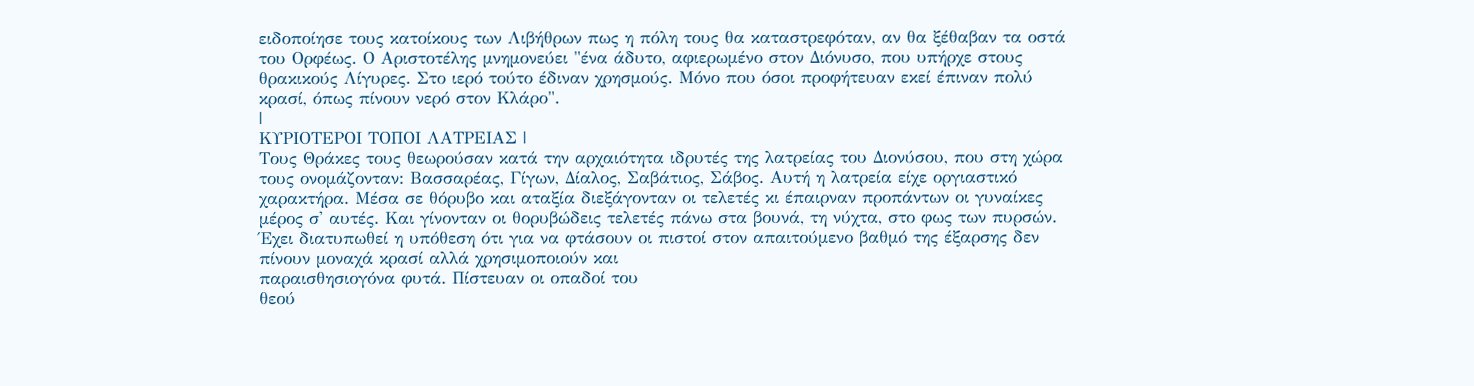ειδοποίησε τους κατοίκους των Λιβήθρων πως η πόλη τους θα καταστρεφόταν, αν θα ξέθαβαν τα οστά του Ορφέως. Ο Αριστοτέλης μνημονεύει "ένα άδυτο, αφιερωμένο στον Διόνυσο, που υπήρχε στους θρακικούς Λίγυρες. Στο ιερό τούτο έδιναν χρησμούς. Μόνο που όσοι προφήτευαν εκεί έπιναν πολύ κρασί, όπως πίνουν νερό στον Κλάρο".
|
ΚΥΡΙΟΤΕΡΟΙ ΤΟΠΟΙ ΛΑΤΡΕΙΑΣ |
Τους Θράκες τους θεωρούσαν κατά την αρχαιότητα ιδρυτές της λατρείας του Διονύσου, που στη χώρα τους ονομάζονταν: Βασσαρέας, Γίγων, Δίαλος, Σαβάτιος, Σάβος. Αυτή η λατρεία είχε οργιαστικό χαρακτήρα. Μέσα σε θόρυβο και αταξία διεξάγονταν οι τελετές κι έπαιρναν προπάντων οι γυναίκες μέρος σ' αυτές. Και γίνονταν οι θορυβώδεις τελετές πάνω στα βουνά, τη νύχτα, στο φως των πυρσών. Έχει διατυπωθεί η υπόθεση ότι για να φτάσουν οι πιστοί στον απαιτούμενο βαθμό της έξαρσης δεν πίνουν μοναχά κρασί αλλά χρησιμοποιούν και
παραισθησιογόνα φυτά. Πίστευαν οι οπαδοί του
θεού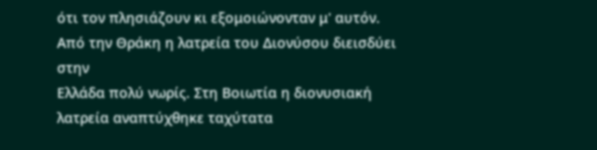ότι τον πλησιάζουν κι εξομοιώνονταν μ' αυτόν.
Από την Θράκη η λατρεία του Διονύσου διεισδύει στην
Ελλάδα πολύ νωρίς. Στη Βοιωτία η διονυσιακή λατρεία αναπτύχθηκε ταχύτατα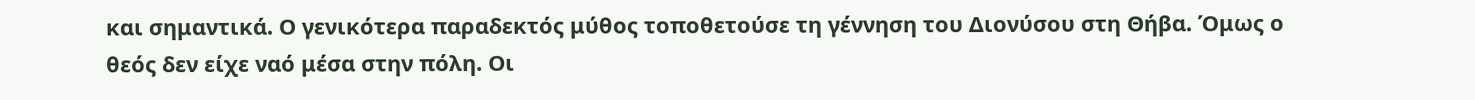και σημαντικά. Ο γενικότερα παραδεκτός μύθος τοποθετούσε τη γέννηση του Διονύσου στη Θήβα. Όμως ο θεός δεν είχε ναό μέσα στην πόλη. Οι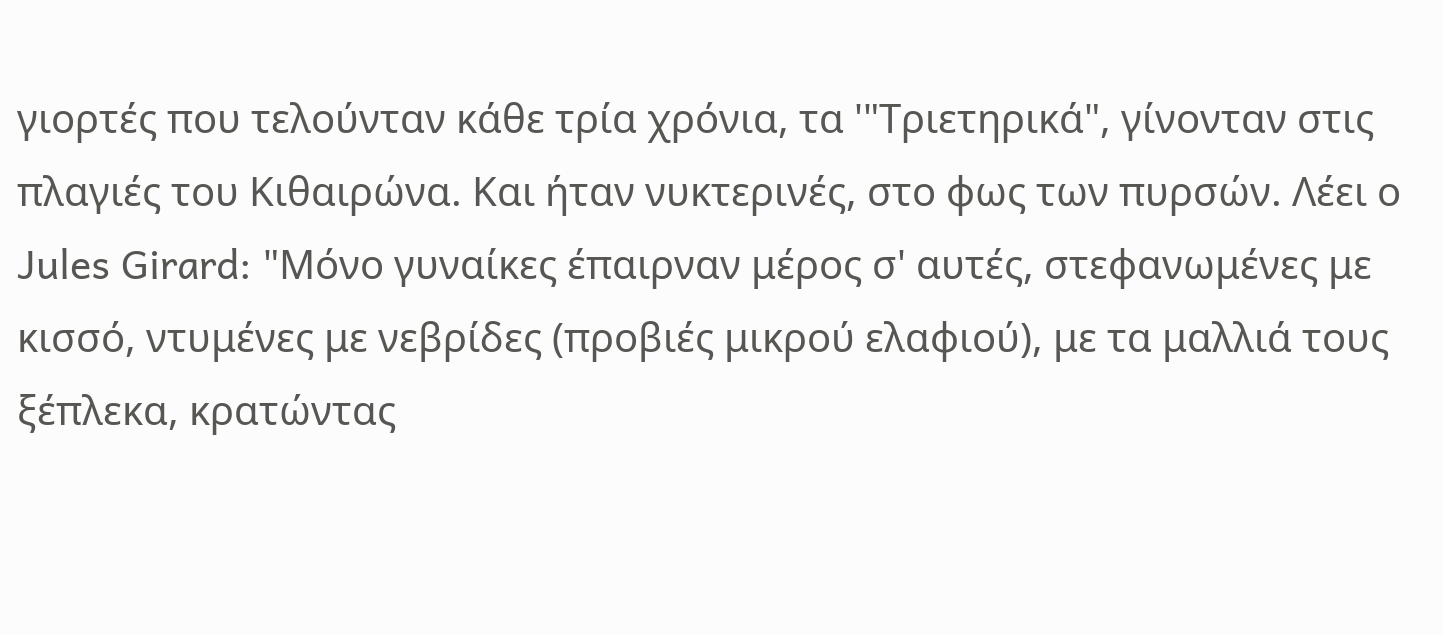γιορτές που τελούνταν κάθε τρία χρόνια, τα '"Τριετηρικά", γίνονταν στις πλαγιές του Κιθαιρώνα. Και ήταν νυκτερινές, στο φως των πυρσών. Λέει ο Jules Girard: "Μόνο γυναίκες έπαιρναν μέρος σ' αυτές, στεφανωμένες με κισσό, ντυμένες με νεβρίδες (προβιές μικρού ελαφιού), με τα μαλλιά τους ξέπλεκα, κρατώντας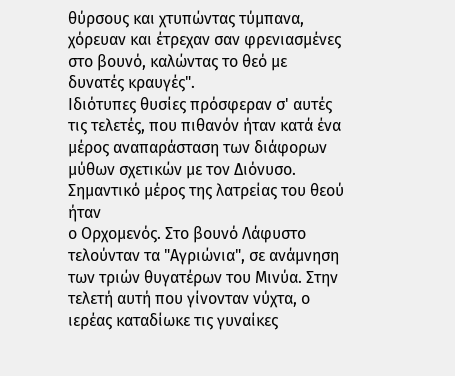θύρσους και χτυπώντας τύμπανα, χόρευαν και έτρεχαν σαν φρενιασμένες στο βουνό, καλώντας το θεό με δυνατές κραυγές".
Ιδιότυπες θυσίες πρόσφεραν σ' αυτές τις τελετές, που πιθανόν ήταν κατά ένα μέρος αναπαράσταση των διάφορων μύθων σχετικών με τον Διόνυσο. Σημαντικό μέρος της λατρείας του θεού ήταν
ο Ορχομενός. Στο βουνό Λάφυστο τελούνταν τα "Αγριώνια", σε ανάμνηση των τριών θυγατέρων του Μινύα. Στην τελετή αυτή που γίνονταν νύχτα, ο ιερέας καταδίωκε τις γυναίκες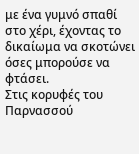με ένα γυμνό σπαθί στο χέρι, έχοντας το δικαίωμα να σκοτώνει όσες μπορούσε να φτάσει.
Στις κορυφές του Παρνασσού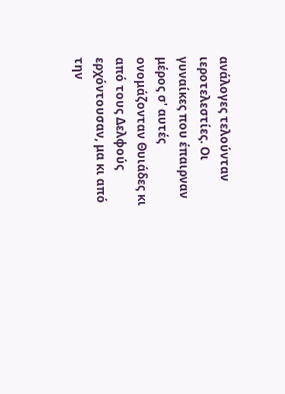ανάλογες τελούνταν ιεροτελεστίες. Οι γυναίκες που έπαιρναν μέρος σ' αυτές ονομάζονταν Θυιάδες κι από τους Δελφούς ερχόντουσαν, μα κι από την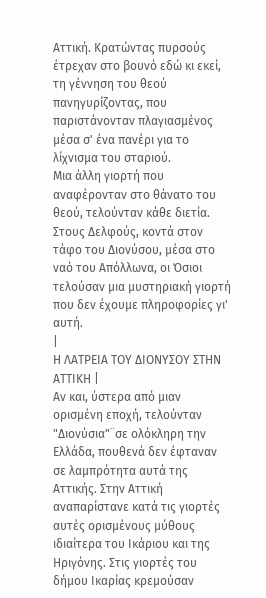Αττική. Κρατώντας πυρσούς έτρεχαν στο βουνό εδώ κι εκεί, τη γέννηση του θεού πανηγυρίζοντας, που παριστάνονταν πλαγιασμένος μέσα σ' ένα πανέρι για το λίχνισμα του σταριού.
Μια άλλη γιορτή που αναφέρονταν στο θάνατο του θεού, τελούνταν κάθε διετία. Στους Δελφούς, κοντά στον τάφο του Διονύσου, μέσα στο ναό του Απόλλωνα, οι Όσιοι τελούσαν μια μυστηριακή γιορτή που δεν έχουμε πληροφορίες γι' αυτή.
|
Η ΛΑΤΡΕΙΑ ΤΟΥ ΔΙΟΝΥΣΟΥ ΣΤΗΝ ΑΤΤΙΚΗ |
Αν και, ύστερα από μιαν ορισμένη εποχή, τελούνταν "Διονύσια"¨σε ολόκληρη την Ελλάδα, πουθενά δεν έφταναν σε λαμπρότητα αυτά της Αττικής. Στην Αττική αναπαρίστανε κατά τις γιορτές αυτές ορισμένους μύθους ιδιαίτερα του Ικάριου και της Ηριγόνης. Στις γιορτές του δήμου Ικαρίας κρεμούσαν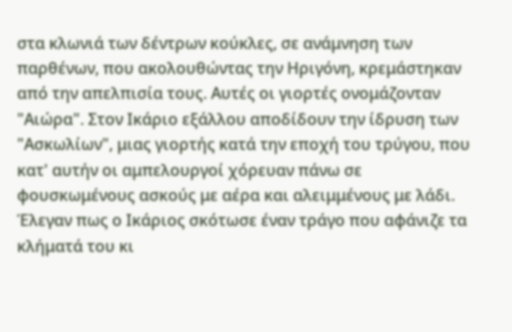στα κλωνιά των δέντρων κούκλες, σε ανάμνηση των παρθένων, που ακολουθώντας την Ηριγόνη, κρεμάστηκαν από την απελπισία τους. Αυτές οι γιορτές ονομάζονταν "Αιώρα". Στον Ικάριο εξάλλου αποδίδουν την ίδρυση των "Ασκωλίων", μιας γιορτής κατά την εποχή του τρύγου, που κατ' αυτήν οι αμπελουργοί χόρευαν πάνω σε φουσκωμένους ασκούς με αέρα και αλειμμένους με λάδι. Έλεγαν πως ο Ικάριος σκότωσε έναν τράγο που αφάνιζε τα κλήματά του κι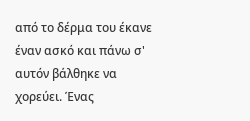από το δέρμα του έκανε έναν ασκό και πάνω σ' αυτόν βάλθηκε να χορεύει. Ένας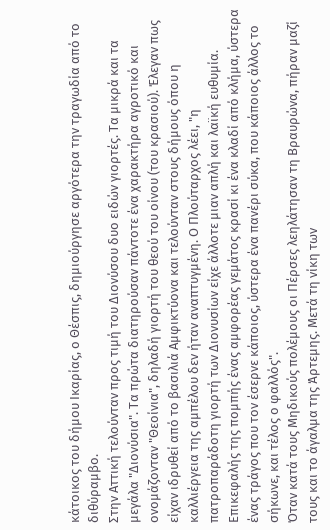κάτοικος του δήμου Ικαρίας, ο Θέσπις, δημιούργησε αργότερα την τραγωδία από το διθύραμβο.
Στην Αττική τελούνταν προς τιμή του Διονύσου δυο ειδών γιορτές. Τα μικρά και τα μεγάλα "Διονύσια". Τα πρώτα διατηρούσαν πάντοτε ένα χαρακτήρα αγροτικό και ονομάζονταν "Θεοίνια", δηλαδή γιορτή του θεού του οίνου (του κρασιού). Έλεγαν πως είχαν ιδρυθεί από το βασιλιά Αμφικτύονα και τελούνταν στους δήμους όπου η καλλιέργεια της αμπέλου δεν ήταν αναπτυγμένη. Ο Πλούταρχος λέει, "η πατροπαράδοτη γιορτή των Διονυσίων είχε άλλοτε μιαν απλή και λαϊκή ευθυμία. Επικεφαλής της πομπής ένας αμφορέας γεμάτος κρασί κι ένα κλαδί από κλήμα, ύστερα ένας τράγος που τον έσερνε κάποιος, ύστερα ένα πανέρι σύκα, που κάποιος άλλος το σήκωνε, και τέλος ο φαλλός".
Όταν κατά τους Μηδικούς πολέμους οι Πέρσες λεηλάτησαν τη Βραυρώνα, πήραν μαζί τους και το άγαλμα της Άρτεμης. Μετά τη νίκη των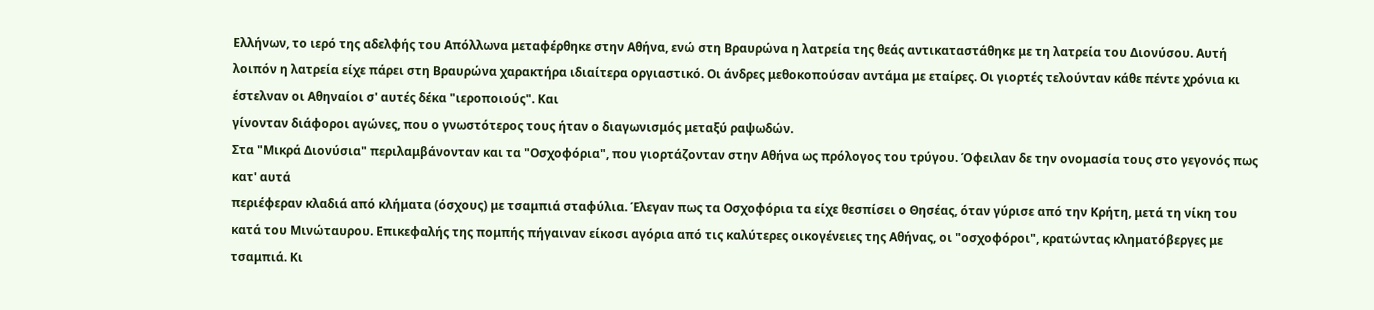Ελλήνων, το ιερό της αδελφής του Απόλλωνα μεταφέρθηκε στην Αθήνα, ενώ στη Βραυρώνα η λατρεία της θεάς αντικαταστάθηκε με τη λατρεία του Διονύσου. Αυτή λοιπόν η λατρεία είχε πάρει στη Βραυρώνα χαρακτήρα ιδιαίτερα οργιαστικό. Οι άνδρες μεθοκοπούσαν αντάμα με εταίρες. Οι γιορτές τελούνταν κάθε πέντε χρόνια κι έστελναν οι Αθηναίοι σ' αυτές δέκα "ιεροποιούς". Και
γίνονταν διάφοροι αγώνες, που ο γνωστότερος τους ήταν ο διαγωνισμός μεταξύ ραψωδών.
Στα "Μικρά Διονύσια" περιλαμβάνονταν και τα "Οσχοφόρια", που γιορτάζονταν στην Αθήνα ως πρόλογος του τρύγου. Όφειλαν δε την ονομασία τους στο γεγονός πως κατ' αυτά
περιέφεραν κλαδιά από κλήματα (όσχους) με τσαμπιά σταφύλια. Έλεγαν πως τα Οσχοφόρια τα είχε θεσπίσει ο Θησέας, όταν γύρισε από την Κρήτη, μετά τη νίκη του κατά του Μινώταυρου. Επικεφαλής της πομπής πήγαιναν είκοσι αγόρια από τις καλύτερες οικογένειες της Αθήνας, οι "οσχοφόροι", κρατώντας κληματόβεργες με τσαμπιά. Κι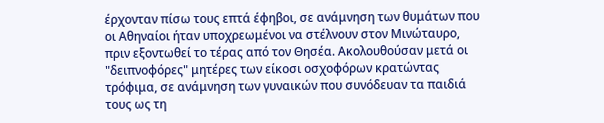έρχονταν πίσω τους επτά έφηβοι, σε ανάμνηση των θυμάτων που οι Αθηναίοι ήταν υποχρεωμένοι να στέλνουν στον Μινώταυρο, πριν εξοντωθεί το τέρας από τον Θησέα. Ακολουθούσαν μετά οι "δειπνοφόρες" μητέρες των είκοσι οσχοφόρων κρατώντας τρόφιμα, σε ανάμνηση των γυναικών που συνόδευαν τα παιδιά τους ως τη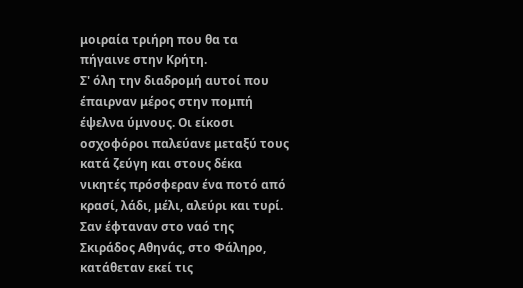μοιραία τριήρη που θα τα πήγαινε στην Κρήτη.
Σ' όλη την διαδρομή αυτοί που έπαιρναν μέρος στην πομπή έψελνα ύμνους. Οι είκοσι οσχοφόροι παλεύανε μεταξύ τους κατά ζεύγη και στους δέκα νικητές πρόσφεραν ένα ποτό από κρασί, λάδι, μέλι, αλεύρι και τυρί. Σαν έφταναν στο ναό της Σκιράδος Αθηνάς, στο Φάληρο, κατάθεταν εκεί τις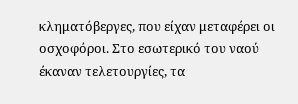κληματόβεργες, που είχαν μεταφέρει οι οσχοφόροι. Στο εσωτερικό του ναού έκαναν τελετουργίες, τα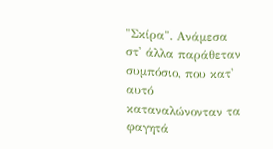"Σκίρα". Ανάμεσα στ' άλλα παράθεταν συμπόσιο, που κατ' αυτό καταναλώνονταν τα φαγητά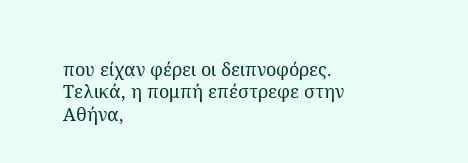που είχαν φέρει οι δειπνοφόρες. Τελικά, η πομπή επέστρεφε στην Αθήνα,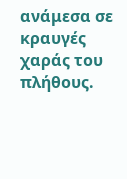ανάμεσα σε κραυγές χαράς του πλήθους.